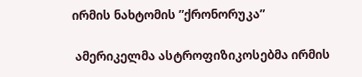ირმის ნახტომის ”ქრონორუკა”

 ამერიკელმა ასტროფიზიკოსებმა ირმის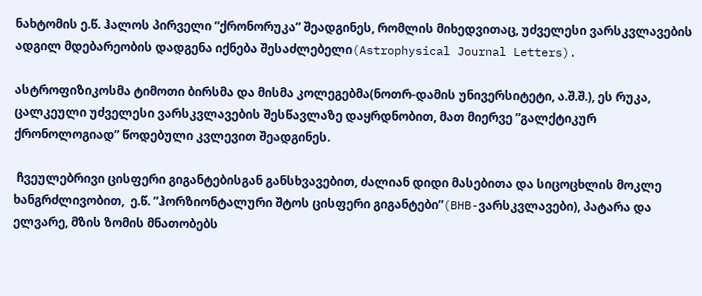ნახტომის ე.წ. ჰალოს პირველი ”ქრონორუკა” შეადგინეს, რომლის მიხედვითაც, უძველესი ვარსკვლავების ადგილ მდებარეობის დადგენა იქნება შესაძლებელი(Astrophysical Journal Letters).

ასტროფიზიკოსმა ტიმოთი ბირსმა და მისმა კოლეგებმა(ნოთრ-დამის უნივერსიტეტი, ა.შ.შ.), ეს რუკა, ცალკეული უძველესი ვარსკვლავების შესწავლაზე დაყრდნობით, მათ მიერვე ”გალქტიკურ ქრონოლოგიად” წოდებული კვლევით შეადგინეს.

 ჩვეულებრივი ცისფერი გიგანტებისგან განსხვავებით, ძალიან დიდი მასებითა და სიცოცხლის მოკლე ხანგრძლივობით,  ე.წ. ”ჰორზიონტალური შტოს ცისფერი გიგანტები”(BHB-ვარსკვლავები), პატარა და ელვარე, მზის ზომის მნათობებს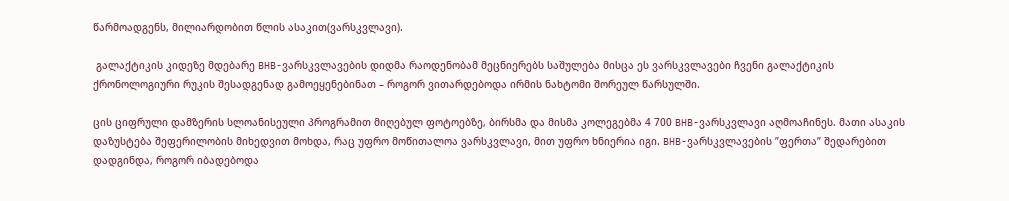წარმოადგენს, მილიარდობით წლის ასაკით(ვარსკვლავი).

 გალაქტიკის კიდეზე მდებარე BHB-ვარსკვლავების დიდმა რაოდენობამ მეცნიერებს საშულება მისცა ეს ვარსკვლავები ჩვენი გალაქტიკის ქრონოლოგიური რუკის შესადგენად გამოეყენებინათ – როგორ ვითარდებოდა ირმის ნახტომი შორეულ წარსულში.

ცის ციფრული დამზერის სლოანისეული პროგრამით მიღებულ ფოტოებზე, ბირსმა და მისმა კოლეგებმა 4 700 BHB-ვარსკვლავი აღმოაჩინეს. მათი ასაკის დაზუსტება შეფერილობის მიხედვით მოხდა, რაც უფრო მოწითალოა ვარსკვლავი, მით უფრო ხნიერია იგი. BHB-ვარსკვლავების ”ფერთა” შედარებით დადგინდა, როგორ იბადებოდა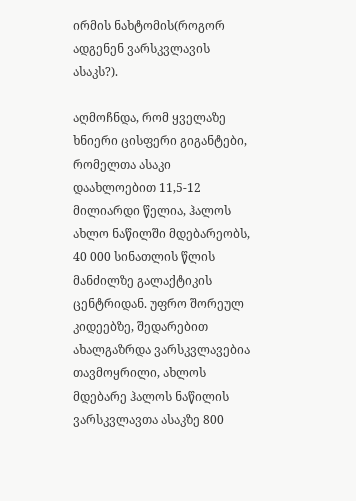ირმის ნახტომის(როგორ ადგენენ ვარსკვლავის ასაკს?).

აღმოჩნდა, რომ ყველაზე ხნიერი ცისფერი გიგანტები, რომელთა ასაკი დაახლოებით 11,5-12 მილიარდი წელია, ჰალოს ახლო ნაწილში მდებარეობს, 40 000 სინათლის წლის მანძილზე გალაქტიკის ცენტრიდან. უფრო შორეულ კიდეებზე, შედარებით ახალგაზრდა ვარსკვლავებია თავმოყრილი, ახლოს მდებარე ჰალოს ნაწილის ვარსკვლავთა ასაკზე 800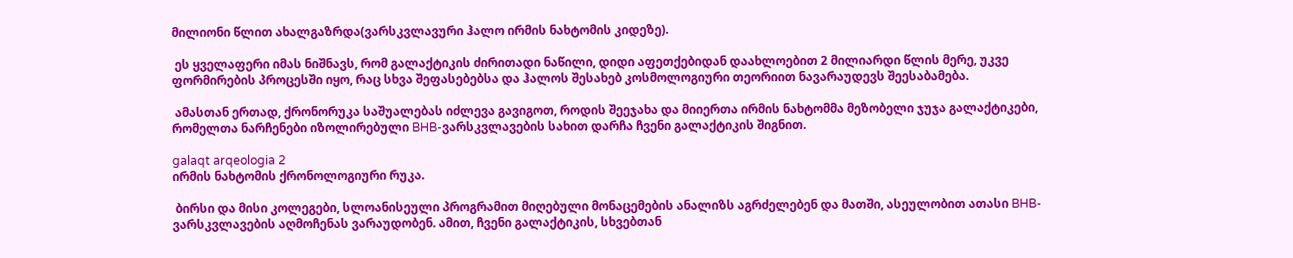მილიონი წლით ახალგაზრდა(ვარსკვლავური ჰალო ირმის ნახტომის კიდეზე).

 ეს ყველაფერი იმას ნიშნავს, რომ გალაქტიკის ძირითადი ნაწილი, დიდი აფეთქებიდან დაახლოებით 2 მილიარდი წლის მერე, უკვე ფორმირების პროცესში იყო, რაც სხვა შეფასებებსა და ჰალოს შესახებ კოსმოლოგიური თეორიით ნავარაუდევს შეესაბამება.

 ამასთან ერთად, ქრონორუკა საშუალებას იძლევა გავიგოთ, როდის შეეჯახა და მიიერთა ირმის ნახტომმა მეზობელი ჯუჯა გალაქტიკები, რომელთა ნარჩენები იზოლირებული BHB-ვარსკვლავების სახით დარჩა ჩვენი გალაქტიკის შიგნით.

galaqt arqeologia 2
ირმის ნახტომის ქრონოლოგიური რუკა.

 ბირსი და მისი კოლეგები, სლოანისეული პროგრამით მიღებული მონაცემების ანალიზს აგრძელებენ და მათში, ასეულობით ათასი BHB-ვარსკვლავების აღმოჩენას ვარაუდობენ. ამით, ჩვენი გალაქტიკის, სხვებთან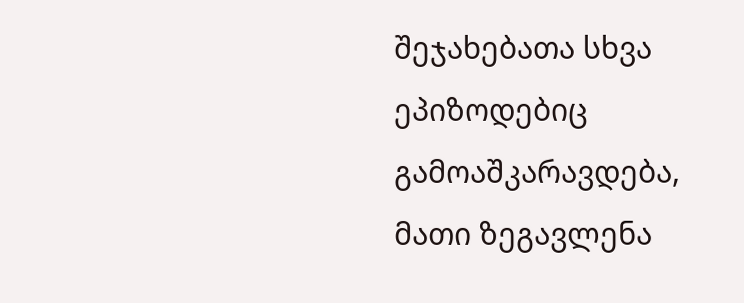შეჯახებათა სხვა ეპიზოდებიც გამოაშკარავდება, მათი ზეგავლენა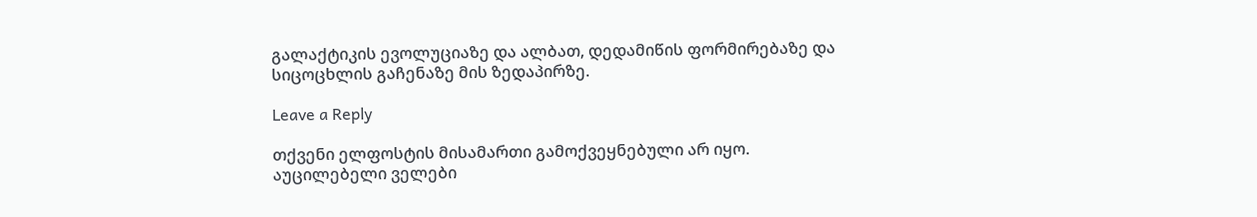გალაქტიკის ევოლუციაზე და ალბათ, დედამიწის ფორმირებაზე და სიცოცხლის გაჩენაზე მის ზედაპირზე.

Leave a Reply

თქვენი ელფოსტის მისამართი გამოქვეყნებული არ იყო. აუცილებელი ველები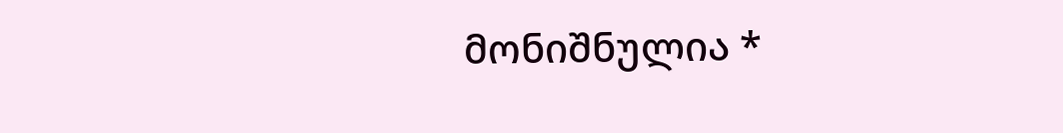მონიშნულია *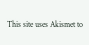This site uses Akismet to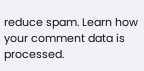reduce spam. Learn how your comment data is processed.